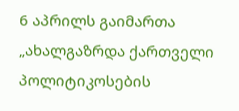6 აპრილს გაიმართა „ახალგაზრდა ქართველი პოლიტიკოსების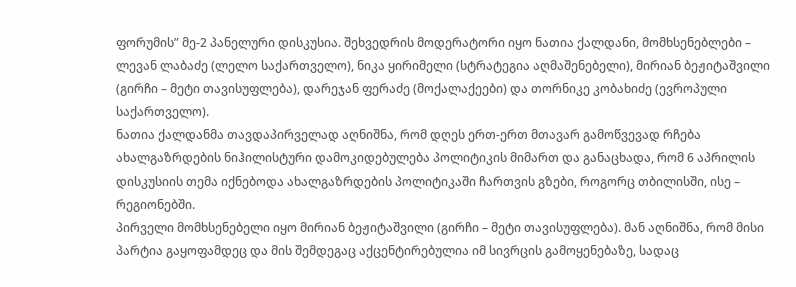ფორუმის” მე-2 პანელური დისკუსია. შეხვედრის მოდერატორი იყო ნათია ქალდანი, მომხსენებლები – ლევან ლაბაძე (ლელო საქართველო), ნიკა ყირიმელი (სტრატეგია აღმაშენებელი), მირიან ბეჟიტაშვილი (გირჩი – მეტი თავისუფლება), დარეჯან ფერაძე (მოქალაქეები) და თორნიკე კობახიძე (ევროპული საქართველო).
ნათია ქალდანმა თავდაპირველად აღნიშნა, რომ დღეს ერთ-ერთ მთავარ გამოწვევად რჩება ახალგაზრდების ნიჰილისტური დამოკიდებულება პოლიტიკის მიმართ და განაცხადა, რომ 6 აპრილის დისკუსიის თემა იქნებოდა ახალგაზრდების პოლიტიკაში ჩართვის გზები, როგორც თბილისში, ისე – რეგიონებში.
პირველი მომხსენებელი იყო მირიან ბეჟიტაშვილი (გირჩი – მეტი თავისუფლება). მან აღნიშნა, რომ მისი პარტია გაყოფამდეც და მის შემდეგაც აქცენტირებულია იმ სივრცის გამოყენებაზე, სადაც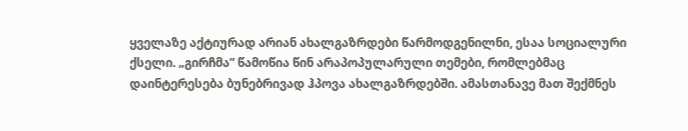ყველაზე აქტიურად არიან ახალგაზრდები წარმოდგენილნი, ესაა სოციალური ქსელი. „გირჩმა” წამოწია წინ არაპოპულარული თემები, რომლებმაც დაინტერესება ბუნებრივად ჰპოვა ახალგაზრდებში. ამასთანავე მათ შექმნეს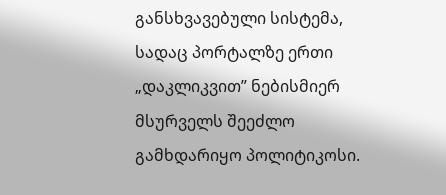განსხვავებული სისტემა, სადაც პორტალზე ერთი „დაკლიკვით” ნებისმიერ მსურველს შეეძლო გამხდარიყო პოლიტიკოსი.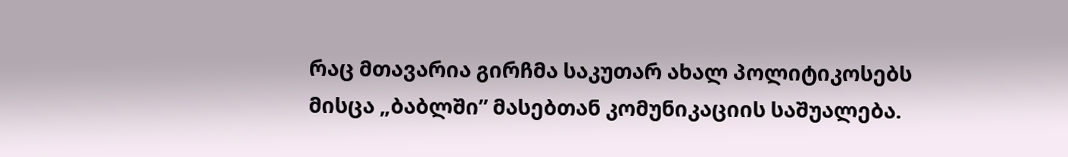რაც მთავარია გირჩმა საკუთარ ახალ პოლიტიკოსებს მისცა „ბაბლში” მასებთან კომუნიკაციის საშუალება.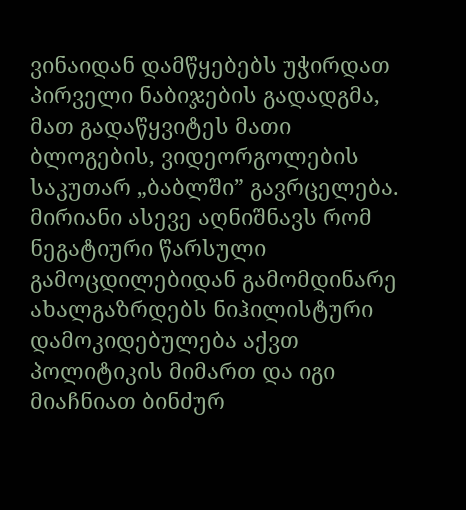ვინაიდან დამწყებებს უჭირდათ პირველი ნაბიჯების გადადგმა, მათ გადაწყვიტეს მათი ბლოგების, ვიდეორგოლების საკუთარ „ბაბლში” გავრცელება. მირიანი ასევე აღნიშნავს რომ ნეგატიური წარსული გამოცდილებიდან გამომდინარე ახალგაზრდებს ნიჰილისტური დამოკიდებულება აქვთ პოლიტიკის მიმართ და იგი მიაჩნიათ ბინძურ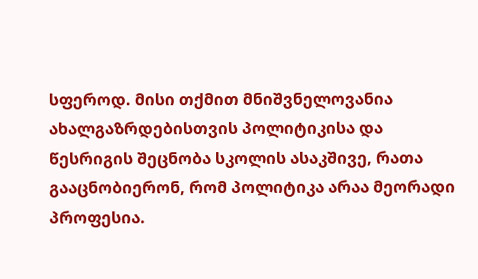სფეროდ. მისი თქმით მნიშვნელოვანია ახალგაზრდებისთვის პოლიტიკისა და წესრიგის შეცნობა სკოლის ასაკშივე, რათა გააცნობიერონ, რომ პოლიტიკა არაა მეორადი პროფესია.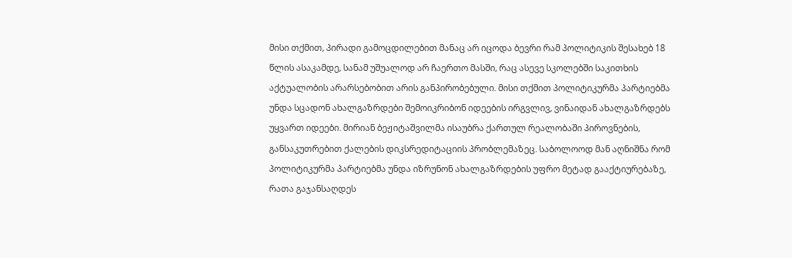მისი თქმით, პირადი გამოცდილებით მანაც არ იცოდა ბევრი რამ პოლიტიკის შესახებ 18 წლის ასაკამდე, სანამ უშუალოდ არ ჩაერთო მასში, რაც ასევე სკოლებში საკითხის აქტუალობის არარსებობით არის განპირობებული. მისი თქმით პოლიტიკურმა პარტიებმა უნდა სცადონ ახალგაზრდები შემოიკრიბონ იდეების ირგვლივ, ვინაიდან ახალგაზრდებს უყვართ იდეები. მირიან ბეჟიტაშვილმა ისაუბრა ქართულ რეალობაში პიროვნების, განსაკუთრებით ქალების დიკსრედიტაციის პრობლემაზეც. საბოლოოდ მან აღნიშნა რომ პოლიტიკურმა პარტიებმა უნდა იზრუნონ ახალგაზრდების უფრო მეტად გააქტიურებაზე, რათა გაჯანსაღდეს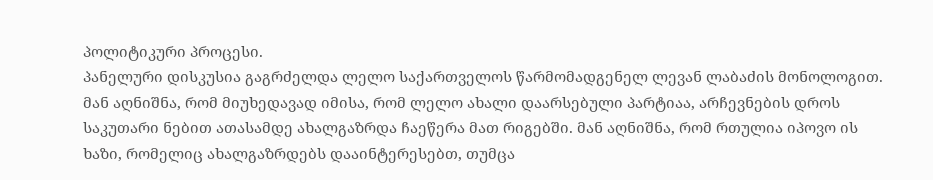პოლიტიკური პროცესი.
პანელური დისკუსია გაგრძელდა ლელო საქართველოს წარმომადგენელ ლევან ლაბაძის მონოლოგით. მან აღნიშნა, რომ მიუხედავად იმისა, რომ ლელო ახალი დაარსებული პარტიაა, არჩევნების დროს საკუთარი ნებით ათასამდე ახალგაზრდა ჩაეწერა მათ რიგებში. მან აღნიშნა, რომ რთულია იპოვო ის ხაზი, რომელიც ახალგაზრდებს დააინტერესებთ, თუმცა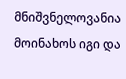მნიშვნელოვანია მოინახოს იგი და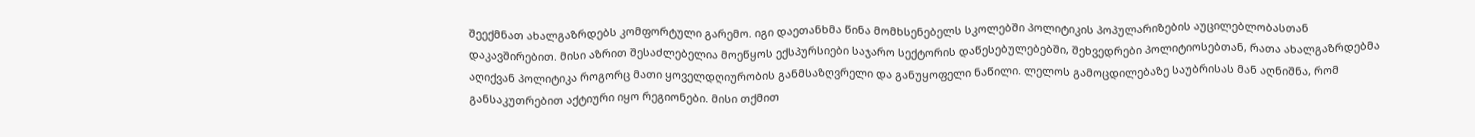შეექმნათ ახალგაზრდებს კომფორტული გარემო. იგი დაეთანხმა წინა მომხსენებელს სკოლებში პოლიტიკის პოპულარიზების აუცილებლობასთან დაკავშირებით. მისი აზრით შესაძლებელია მოეწყოს ექსპურსიები საჯარო სექტორის დაწესებულებებში, შეხვედრები პოლიტიოსებთან, რათა ახალგაზრდებმა აღიქვან პოლიტიკა როგორც მათი ყოველდღიურობის განმსაზღვრელი და განუყოფელი ნაწილი. ლელოს გამოცდილებაზე საუბრისას მან აღნიშნა, რომ განსაკუთრებით აქტიური იყო რეგიონები. მისი თქმით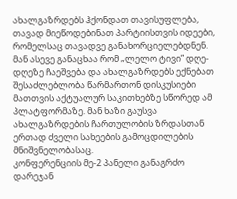ახალგაზრდებს ჰქონდათ თავისუფლება, თავად მიეწოდებინათ პარტიისთვის იდეები, რომელსაც თავადვე განახორციელებდნენ. მან ასევე განაცხაა რომ „ლელო ტივი” დღე-დღეზე ჩაეშვება და ახალგაზრდებს ექნებათ შესაძლებლობა წარმართონ დისკუსიები მათთვის აქტუალურ საკითხებზე სწორედ ამ პლატფორმაზე. მან ხაზი გაუსვა ახალგაზრდების ჩართულობის ზრდასთან ერთად ძველი სახეების გამოცდილების მნიშვნელობასაც.
კონფერენციის მე-2 პანელი განაგრძო დარეჯან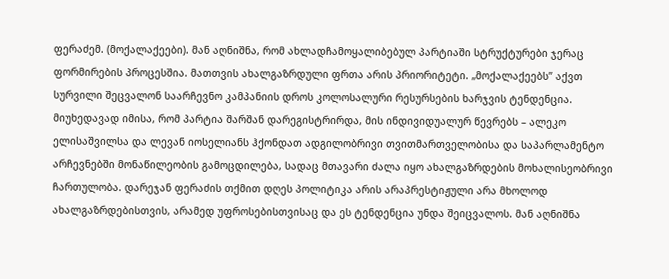ფერაძემ. (მოქალაქეები). მან აღნიშნა, რომ ახლადჩამოყალიბებულ პარტიაში სტრუქტურები ჯერაც ფორმირების პროცესშია. მათთვის ახალგაზრდული ფრთა არის პრიორიტეტი. „მოქალაქეებს” აქვთ სურვილი შეცვალონ საარჩევნო კამპანიის დროს კოლოსალური რესურსების ხარჯვის ტენდენცია. მიუხედავად იმისა, რომ პარტია შარშან დარეგისტრირდა, მის ინდივიდუალურ წევრებს – ალეკო ელისაშვილსა და ლევან იოსელიანს ჰქონდათ ადგილობრივი თვითმართველობისა და საპარლამენტო არჩევნებში მონაწილეობის გამოცდილება, სადაც მთავარი ძალა იყო ახალგაზრდების მოხალისეობრივი ჩართულობა. დარეჯან ფერაძის თქმით დღეს პოლიტიკა არის არაპრესტიჟული არა მხოლოდ ახალგაზრდებისთვის, არამედ უფროსებისთვისაც და ეს ტენდენცია უნდა შეიცვალოს. მან აღნიშნა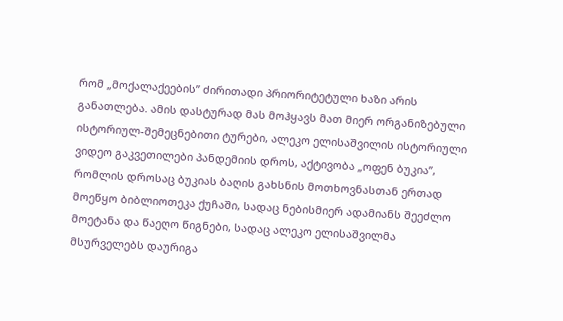რომ „მოქალაქეების” ძირითადი პრიორიტეტული ხაზი არის განათლება. ამის დასტურად მას მოჰყავს მათ მიერ ორგანიზებული ისტორიულ-შემეცნებითი ტურები, ალეკო ელისაშვილის ისტორიული ვიდეო გაკვეთილები პანდემიის დროს, აქტივობა „ოფენ ბუკია”, რომლის დროსაც ბუკიას ბაღის გახსნის მოთხოვნასთან ერთად მოეწყო ბიბლიოთეკა ქუჩაში, სადაც ნებისმიერ ადამიანს შეეძლო მოეტანა და წაეღო წიგნები, სადაც ალეკო ელისაშვილმა მსურველებს დაურიგა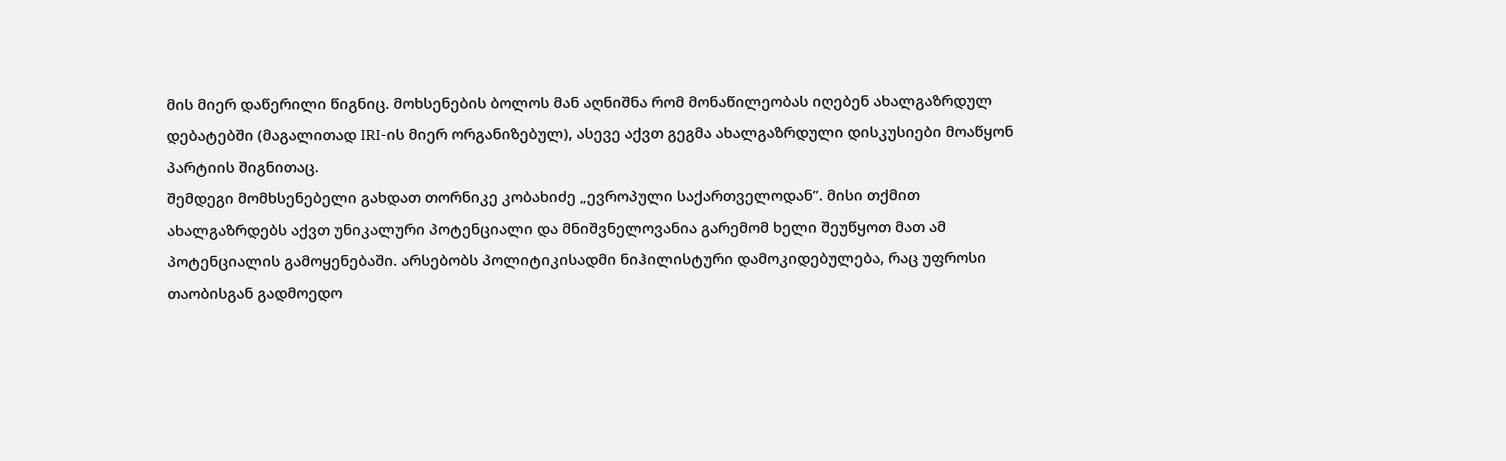მის მიერ დაწერილი წიგნიც. მოხსენების ბოლოს მან აღნიშნა რომ მონაწილეობას იღებენ ახალგაზრდულ დებატებში (მაგალითად IRI-ის მიერ ორგანიზებულ), ასევე აქვთ გეგმა ახალგაზრდული დისკუსიები მოაწყონ პარტიის შიგნითაც.
შემდეგი მომხსენებელი გახდათ თორნიკე კობახიძე „ევროპული საქართველოდან”. მისი თქმით ახალგაზრდებს აქვთ უნიკალური პოტენციალი და მნიშვნელოვანია გარემომ ხელი შეუწყოთ მათ ამ პოტენციალის გამოყენებაში. არსებობს პოლიტიკისადმი ნიჰილისტური დამოკიდებულება, რაც უფროსი თაობისგან გადმოედო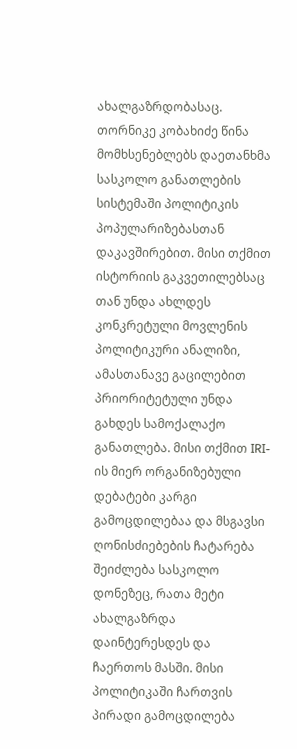ახალგაზრდობასაც. თორნიკე კობახიძე წინა მომხსენებლებს დაეთანხმა სასკოლო განათლების სისტემაში პოლიტიკის პოპულარიზებასთან დაკავშირებით. მისი თქმით ისტორიის გაკვეთილებსაც თან უნდა ახლდეს კონკრეტული მოვლენის პოლიტიკური ანალიზი, ამასთანავე გაცილებით პრიორიტეტული უნდა გახდეს სამოქალაქო განათლება. მისი თქმით IRI-ის მიერ ორგანიზებული დებატები კარგი გამოცდილებაა და მსგავსი ღონისძიებების ჩატარება შეიძლება სასკოლო დონეზეც, რათა მეტი ახალგაზრდა დაინტერესდეს და ჩაერთოს მასში. მისი პოლიტიკაში ჩართვის პირადი გამოცდილება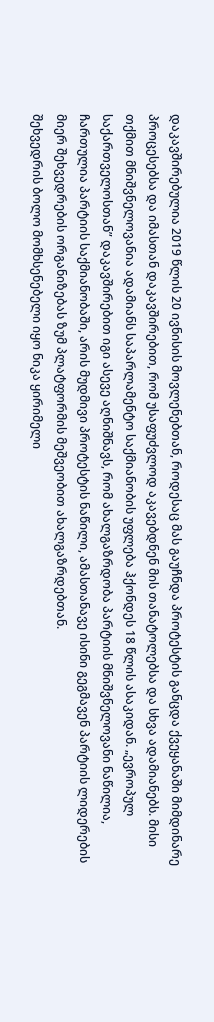დაკავშირებულია 2019 წლის 20 ივნისის მოვლენებთან, როდესაც მას გაუჩნდა პროტესტის განცდა ქვეყანაში მიმდინარე პროცესებსა და იმასთან დაკავშირებით, რომ უსაფუძვლოდ აკავებდნენ მის თანატოლებსა და სხვა ადამიანებს. მისი თქმით მნიშვნელოვანია ადამიანს საპარლამენტო საქმიანობის უფლება ჰქონდეს 18 წლის ასაკიდან. „ევროპულ საქართველოსთან” დაკავშირებით იგი ასევე აღნიშნავს, რომ ახალგაზრდობა პარტიის მნიშვნელოვანი ნაწილია, ჩართულია პარტიის საქმიანობაში, არის მუდმივი პროტესტის ნაწილი, ამასთანავე ისინი გეგმავენ პარტიის ლიდერების მიერ შეხვედრების ორგანიზებას ზუმ პლატფორმის მეშვეობით ახალგაზრდებთან.
შეხვედრის ბოლო მომხსენებელი იყო ნიკა ყირიმელი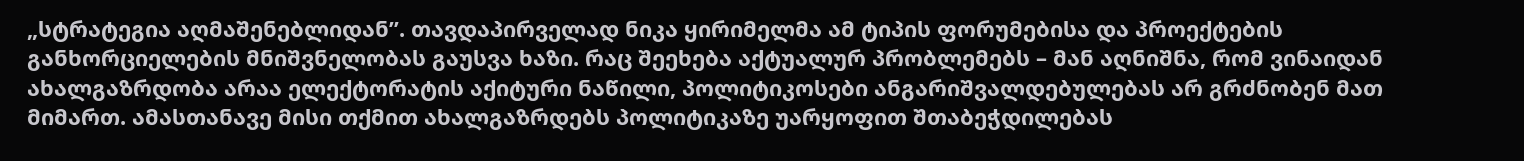„სტრატეგია აღმაშენებლიდან”. თავდაპირველად ნიკა ყირიმელმა ამ ტიპის ფორუმებისა და პროექტების განხორციელების მნიშვნელობას გაუსვა ხაზი. რაც შეეხება აქტუალურ პრობლემებს – მან აღნიშნა, რომ ვინაიდან ახალგაზრდობა არაა ელექტორატის აქიტური ნაწილი, პოლიტიკოსები ანგარიშვალდებულებას არ გრძნობენ მათ მიმართ. ამასთანავე მისი თქმით ახალგაზრდებს პოლიტიკაზე უარყოფით შთაბეჭდილებას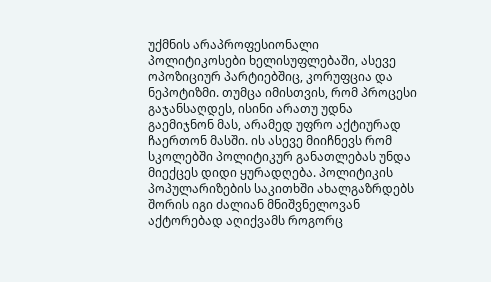უქმნის არაპროფესიონალი პოლიტიკოსები ხელისუფლებაში, ასევე ოპოზიციურ პარტიებშიც, კორუფცია და ნეპოტიზმი. თუმცა იმისთვის, რომ პროცესი გაჯანსაღდეს, ისინი არათუ უდნა გაემიჯნონ მას, არამედ უფრო აქტიურად ჩაერთონ მასში. ის ასევე მიიჩნევს რომ სკოლებში პოლიტიკურ განათლებას უნდა მიექცეს დიდი ყურადღება. პოლიტიკის პოპულარიზების საკითხში ახალგაზრდებს შორის იგი ძალიან მნიშვნელოვან აქტორებად აღიქვამს როგორც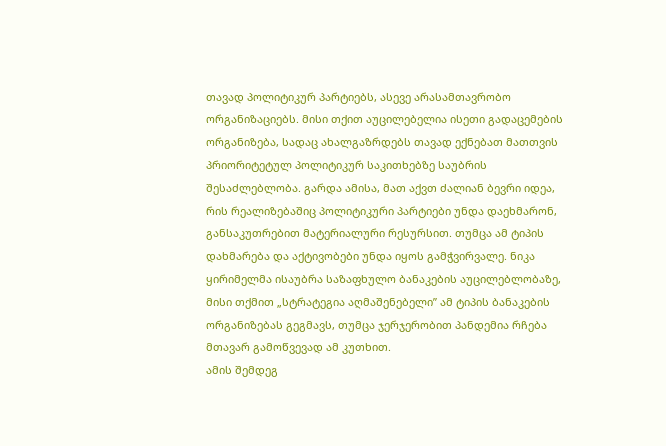თავად პოლიტიკურ პარტიებს, ასევე არასამთავრობო ორგანიზაციებს. მისი თქით აუცილებელია ისეთი გადაცემების ორგანიზება, სადაც ახალგაზრდებს თავად ექნებათ მათთვის პრიორიტეტულ პოლიტიკურ საკითხებზე საუბრის შესაძლებლობა. გარდა ამისა, მათ აქვთ ძალიან ბევრი იდეა, რის რეალიზებაშიც პოლიტიკური პარტიები უნდა დაეხმარონ, განსაკუთრებით მატერიალური რესურსით. თუმცა ამ ტიპის დახმარება და აქტივობები უნდა იყოს გამჭვირვალე. ნიკა ყირიმელმა ისაუბრა საზაფხულო ბანაკების აუცილებლობაზე, მისი თქმით „სტრატეგია აღმაშენებელი” ამ ტიპის ბანაკების ორგანიზებას გეგმავს, თუმცა ჯერჯერობით პანდემია რჩება მთავარ გამოწვევად ამ კუთხით.
ამის შემდეგ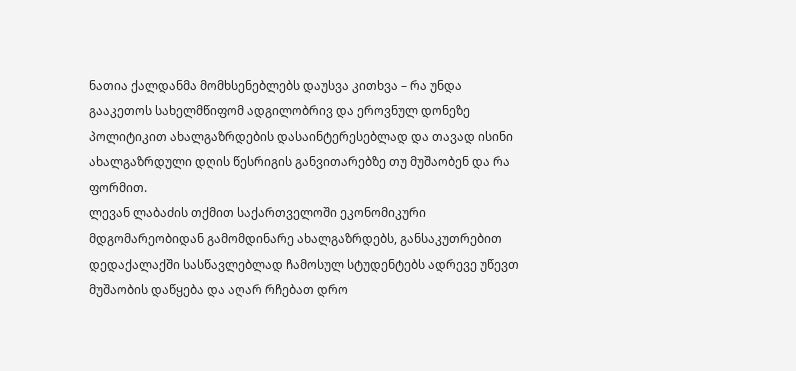ნათია ქალდანმა მომხსენებლებს დაუსვა კითხვა – რა უნდა გააკეთოს სახელმწიფომ ადგილობრივ და ეროვნულ დონეზე პოლიტიკით ახალგაზრდების დასაინტერესებლად და თავად ისინი ახალგაზრდული დღის წესრიგის განვითარებზე თუ მუშაობენ და რა ფორმით.
ლევან ლაბაძის თქმით საქართველოში ეკონომიკური მდგომარეობიდან გამომდინარე ახალგაზრდებს, განსაკუთრებით დედაქალაქში სასწავლებლად ჩამოსულ სტუდენტებს ადრევე უწევთ მუშაობის დაწყება და აღარ რჩებათ დრო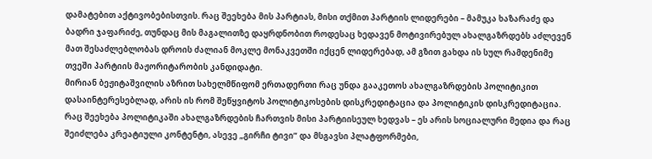დამატებით აქტივობებისთვის. რაც შეეხება მის პარტიას, მისი თქმით პარტიის ლიდერები – მამუკა ხაზარაძე და ბადრი ჯაფარიძე, თუნდაც მის მაგალითზე დაყრდნობით როდესაც ხედავენ მოტივირებულ ახალგაზრდებს აძლევენ მათ შესაძლებლობას დროის ძალიან მოკლე მონაკვეთში იქცენ ლიდერებად, ამ გზით გახდა ის სულ რამდენიმე თვეში პარტიის მაჟორიტარობის კანდიდატი.
მირიან ბეჟიტაშვილის აზრით სახელმწიფომ ერთადერთი რაც უნდა გააკეთოს ახალგაზრდების პოლიტიკით დასაინტერესებლად, არის ის რომ შეწყვიტოს პოლიტიკოსების დისკრედიტაცია და პოლიტიკის დისკრედიტაცია. რაც შეეხება პოლიტიკაში ახალგაზრდების ჩართვის მისი პარტიისეულ ხედვას – ეს არის სოციალური მედია და რაც შეიძლება კრეატიული კონტენტი, ასევე „გირჩი ტივი” და მსგავსი პლატფორმები,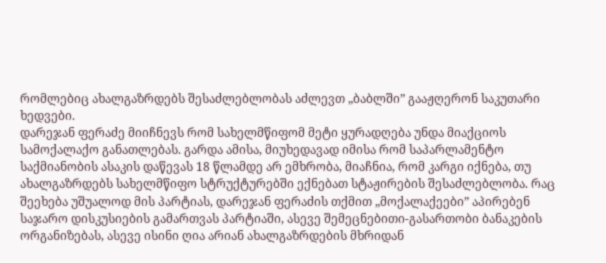რომლებიც ახალგაზრდებს შესაძლებლობას აძლევთ „ბაბლში” გააჟღერონ საკუთარი ხედვები.
დარეჯან ფერაძე მიიჩნევს რომ სახელმწიფომ მეტი ყურადღება უნდა მიაქციოს სამოქალაქო განათლებას. გარდა ამისა, მიუხედავად იმისა რომ საპარლამენტო საქმიანობის ასაკის დაწევას 18 წლამდე არ ემხრობა, მიაჩნია, რომ კარგი იქნება, თუ ახალგაზრდებს სახელმწიფო სტრუქტურებში ექნებათ სტაჟირების შესაძლებლობა. რაც შეეხება უშუალოდ მის პარტიას, დარეჯან ფერაძის თქმით „მოქალაქეები” აპირებენ საჯარო დისკუსიების გამართვას პარტიაში, ასევე შემეცნებითი-გასართობი ბანაკების ორგანიზებას, ასევე ისინი ღია არიან ახალგაზრდების მხრიდან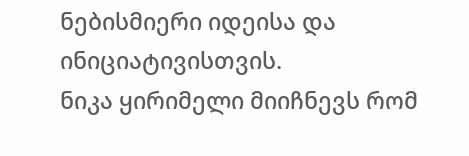ნებისმიერი იდეისა და ინიციატივისთვის.
ნიკა ყირიმელი მიიჩნევს რომ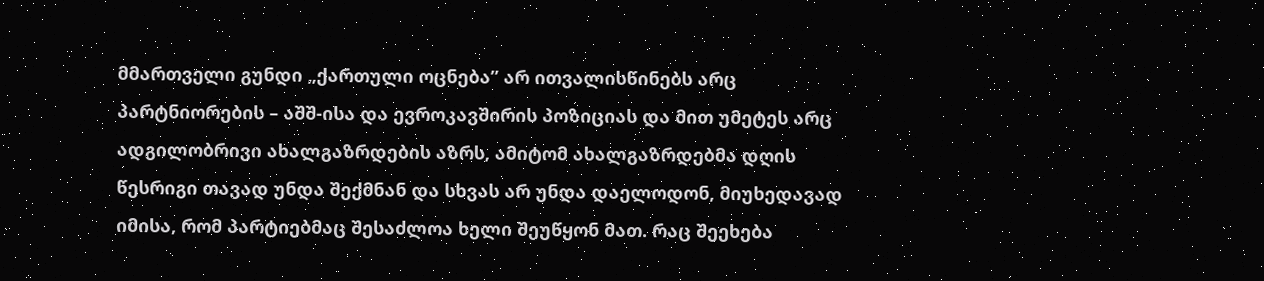მმართველი გუნდი „ქართული ოცნება” არ ითვალისწინებს არც პარტნიორების – აშშ-ისა და ევროკავშირის პოზიციას და მით უმეტეს არც ადგილობრივი ახალგაზრდების აზრს, ამიტომ ახალგაზრდებმა დღის წესრიგი თავად უნდა შექმნან და სხვას არ უნდა დაელოდონ, მიუხედავად იმისა, რომ პარტიებმაც შესაძლოა ხელი შეუწყონ მათ. რაც შეეხება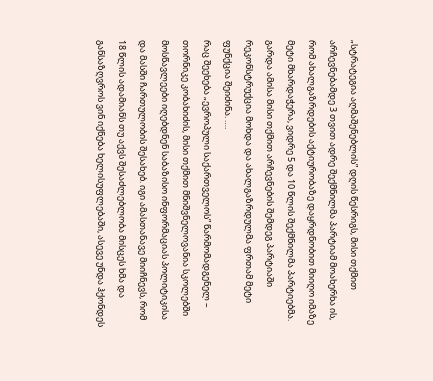„სტრატეგია აღმაშენებლის” დღის წესრიგს, მისი თქმით არჩევნებამდე 3 თვით ადრე შექმნილმა პარტიამ მოახერხა ის, რომ ახალგაზრდების აქტიურობაზე დაყრდნობით მიიღო იმაზე მეტი მხარდაჭერა, ვიდრე 5 და 10 წლის შექმნილმა პარტიებმა. გარდა ამისა მისი თქმით არჩევნების შემდეგ პარტიაში რეკონსტრუქცია მოხდა და ახალგაზრდულმა ფრთამ მეტი ფუნქცია შეიძინა. ….
რაც შეეხება „ევროპული საქართველოს” წარმომადგენელ – თორნიკე კობახიძის, მისი თქმით მნიშვნელოვანია სკოლებში მოსწავლეები იღებდნენ საბაზისო ინფორმაციას პოლიტიკისა და მასში ჩართულობის შესახებ. იგი ამასთანავე მიიჩნევს, რომ 18 წლის ადამიანს თუ აქვს შესაძლებლობა მისცეს ხმა და განსაზღვროს ვინ იქნება ხელისუფლებაში, ასევე უნდა ჰქონდეს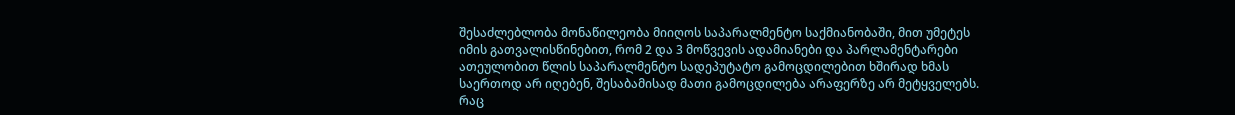შესაძლებლობა მონაწილეობა მიიღოს საპარალმენტო საქმიანობაში, მით უმეტეს იმის გათვალისწინებით, რომ 2 და 3 მოწვევის ადამიანები და პარლამენტარები ათეულობით წლის საპარალმენტო სადეპუტატო გამოცდილებით ხშირად ხმას საერთოდ არ იღებენ, შესაბამისად მათი გამოცდილება არაფერზე არ მეტყველებს. რაც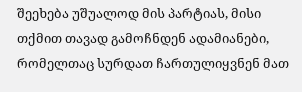შეეხება უშუალოდ მის პარტიას, მისი თქმით თავად გამოჩნდენ ადამიანები, რომელთაც სურდათ ჩართულიყვნენ მათ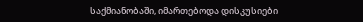საქმიანობაში, იმართებოდა დისკუსიები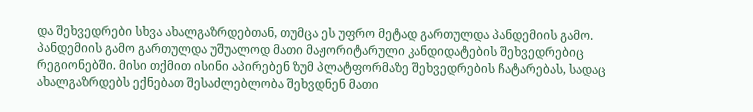და შეხვედრები სხვა ახალგაზრდებთან, თუმცა ეს უფრო მეტად გართულდა პანდემიის გამო. პანდემიის გამო გართულდა უშუალოდ მათი მაჟორიტარული კანდიდატების შეხვედრებიც რეგიონებში. მისი თქმით ისინი აპირებენ ზუმ პლატფორმაზე შეხვედრების ჩატარებას, სადაც ახალგაზრდებს ექნებათ შესაძლებლობა შეხვდნენ მათი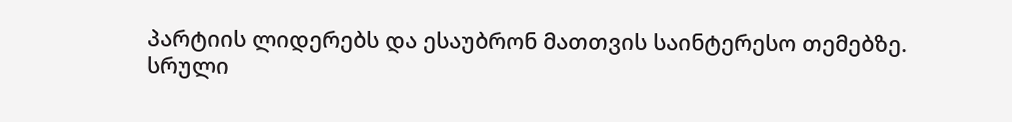პარტიის ლიდერებს და ესაუბრონ მათთვის საინტერესო თემებზე.
სრული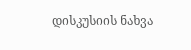დისკუსიის ნახვა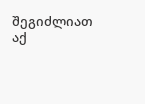შეგიძლიათ აქ